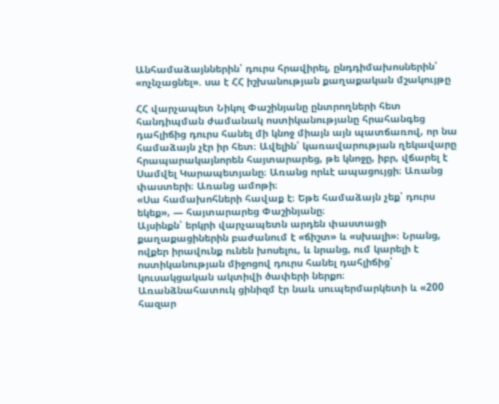Անհամաձայններին՝ դուրս հրավիրել, ընդդիմախոսներին՝ «ոչնչացնել». սա է ՀՀ իշխանության քաղաքական մշակույթը

ՀՀ վարչապետ Նիկոլ Փաշինյանը ընտրողների հետ հանդիպման ժամանակ ոստիկանությանը հրահանգեց դահլիճից դուրս հանել մի կնոջ միայն այն պատճառով, որ նա համաձայն չէր իր հետ։ Ավելին՝ կառավարության ղեկավարը հրապարակայնորեն հայտարարեց, թե կնոջը, իբր, վճարել է Սամվել Կարապետյանը։ Առանց որևէ ապացույցի։ Առանց փաստերի։ Առանց ամոթի։
«Սա համախոհների հավաք է։ Եթե համաձայն չեք՝ դուրս եկեք», — հայտարարեց Փաշինյանը։
Այսինքն՝ երկրի վարչապետն արդեն փաստացի քաղաքացիներին բաժանում է «ճիշտ» և «սխալի»։ Նրանց, ովքեր իրավունք ունեն խոսելու, և նրանց, ում կարելի է ոստիկանության միջոցով դուրս հանել դահլիճից՝ կուսակցական ակտիվի ծափերի ներքո։
Առանձնահատուկ ցինիզմ էր նաև սուպերմարկետի և «200 հազար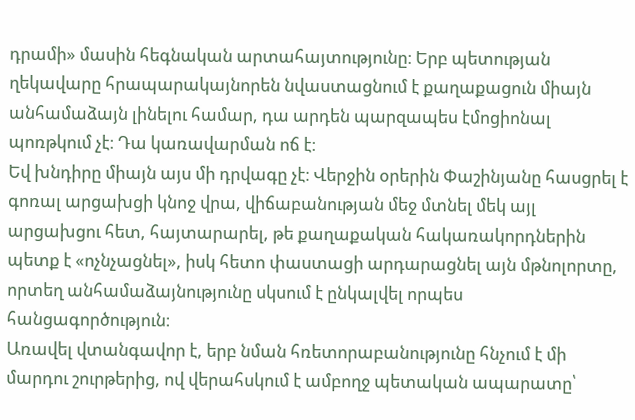դրամի» մասին հեգնական արտահայտությունը։ Երբ պետության ղեկավարը հրապարակայնորեն նվաստացնում է քաղաքացուն միայն անհամաձայն լինելու համար, դա արդեն պարզապես էմոցիոնալ պոռթկում չէ։ Դա կառավարման ոճ է։
Եվ խնդիրը միայն այս մի դրվագը չէ։ Վերջին օրերին Փաշինյանը հասցրել է գոռալ արցախցի կնոջ վրա, վիճաբանության մեջ մտնել մեկ այլ արցախցու հետ, հայտարարել, թե քաղաքական հակառակորդներին պետք է «ոչնչացնել», իսկ հետո փաստացի արդարացնել այն մթնոլորտը, որտեղ անհամաձայնությունը սկսում է ընկալվել որպես հանցագործություն։
Առավել վտանգավոր է, երբ նման հռետորաբանությունը հնչում է մի մարդու շուրթերից, ով վերահսկում է ամբողջ պետական ապարատը՝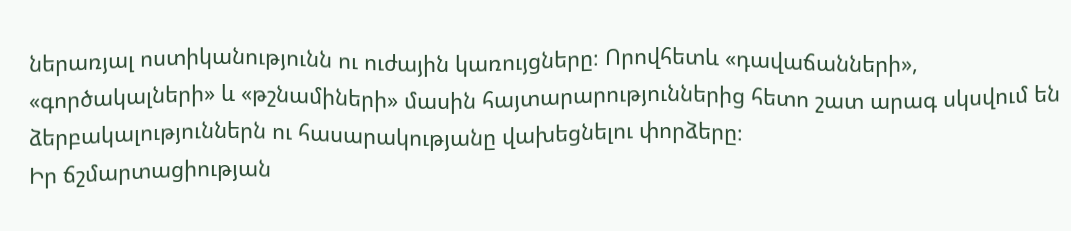ներառյալ ոստիկանությունն ու ուժային կառույցները։ Որովհետև «դավաճանների», «գործակալների» և «թշնամիների» մասին հայտարարություններից հետո շատ արագ սկսվում են ձերբակալություններն ու հասարակությանը վախեցնելու փորձերը։
Իր ճշմարտացիության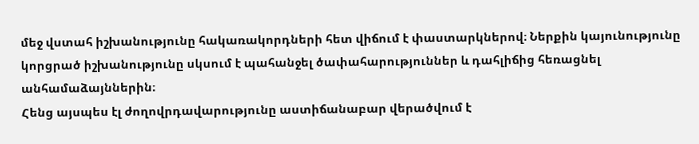մեջ վստահ իշխանությունը հակառակորդների հետ վիճում է փաստարկներով։ Ներքին կայունությունը կորցրած իշխանությունը սկսում է պահանջել ծափահարություններ և դահլիճից հեռացնել անհամաձայններին։
Հենց այսպես էլ ժողովրդավարությունը աստիճանաբար վերածվում է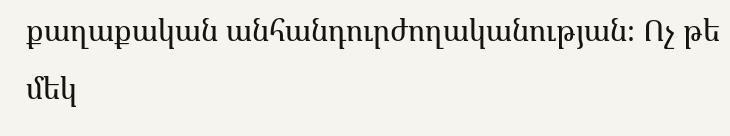քաղաքական անհանդուրժողականության։ Ոչ թե մեկ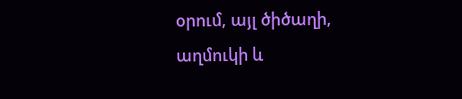օրում, այլ ծիծաղի, աղմուկի և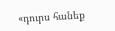«դուրս հանեք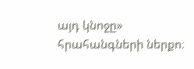այդ կնոջը» հրահանգների ներքո։